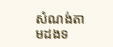សំណង់តាមដងទ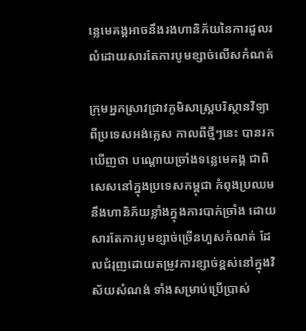ន្លេមេគង្គអាចនឹងរងហានិភ័យនៃការដួលរលំដោយសារតែការបូមខ្សាច់លើសកំណត់

ក្រុមអ្នកស្រាវជ្រាវភូមិសាស្រ្តបរិស្ថានវិទ្យាពីប្រទេសអង់គ្លេស កាលពីថ្មីៗនេះ បានរកឃើញថា បណ្ដោយច្រាំងទន្លេមេគង្គ ជាពិសេសនៅក្នុងប្រទេសកម្ពុជា កំពុងប្រឈមនឹងហានិភ័យខ្លាំងក្នុងការបាក់ច្រាំង ដោយសារតែការបូមខ្សាច់ច្រើនហួសកំណត់ ដែលជំរុញដោយតម្រូវការខ្សាច់ខ្ពស់នៅក្នុងវិស័យសំណង់ ទាំងសម្រាប់ប្រើប្រាស់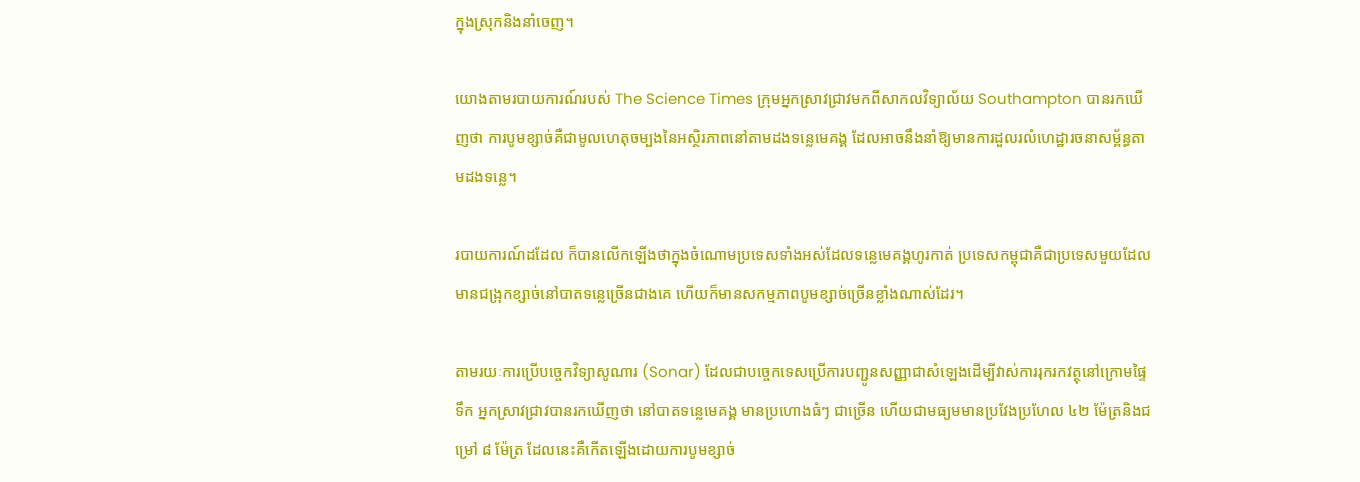ក្នុងស្រុកនិងនាំចេញ។

យោងតាមរបាយការណ៍របស់ The Science Times ក្រុមអ្នកស្រាវជ្រាវមកពីសាកលវិទ្យាល័យ Southampton បានរកឃើញថា ការបូមខ្សាច់គឺជាមូលហេតុចម្បងនៃអស្ថិរភាពនៅតាមដងទន្លេមេគង្គ ដែលអាចនឹងនាំឱ្យមានការដួលរលំហេដ្ឋារចនាសម្ព័ន្ធតាមដងទន្លេ។

របាយការណ៍ដដែល ក៏បានលើកឡើងថាក្នុងចំណោមប្រទេសទាំងអស់ដែលទន្លេមេគង្គហូរកាត់ ប្រទេសកម្ពុជាគឺជាប្រទេសមួយដែលមានជង្រុកខ្សាច់នៅបាតទន្លេច្រើនជាងគេ ហើយក៏មានសកម្មភាពបូមខ្សាច់ច្រើនខ្លាំងណាស់ដែរ។

តាមរយៈការប្រើបច្ចេកវិទ្យាសូណារ (Sonar) ដែលជាបច្ចេកទេសប្រើការបញ្ជូនសញ្ញាជាសំឡេងដើម្បីវាស់ការរុករកវត្ថុនៅក្រោមផ្ទៃទឹក អ្នកស្រាវជ្រាវបានរកឃើញថា នៅបាតទន្លេមេគង្គ មានប្រហោងធំៗ ជាច្រើន ហើយជាមធ្យមមានប្រវែងប្រហែល ៤២ ម៉ែត្រនិងជម្រៅ ៨ ម៉ែត្រ ដែលនេះគឺកើតឡើងដោយការបូមខ្សាច់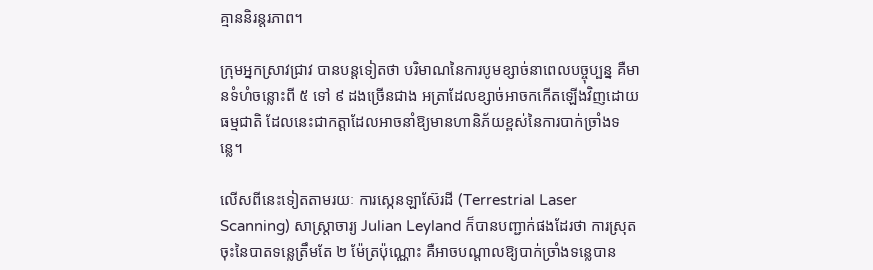គ្មាននិរន្តរភាព។

ក្រុមអ្នកស្រាវជ្រាវ បានបន្តទៀតថា បរិមាណនៃការបូមខ្សាច់នាពេលបច្ចុប្បន្ន គឺមានទំហំចន្លោះពី ៥ ទៅ ៩ ដងច្រើនជាង អត្រាដែលខ្សាច់អាចកកើតឡើងវិញដោយធម្មជាតិ ដែលនេះជាកត្តាដែលអាចនាំឱ្យមានហានិភ័យខ្ពស់នៃការបាក់ច្រាំងទន្លេ។

លើសពីនេះទៀតតាមរយៈ ការស្កេនឡាស៊ែរដី (Terrestrial Laser Scanning) សាស្រ្តាចារ្យ Julian Leyland ក៏បានបញ្ជាក់ផងដែរថា ការស្រុតចុះនៃបាតទន្លេត្រឹមតែ ២ ម៉ែត្រប៉ុណ្ណោះ គឺអាចបណ្តាលឱ្យបាក់ច្រាំងទន្លេបាន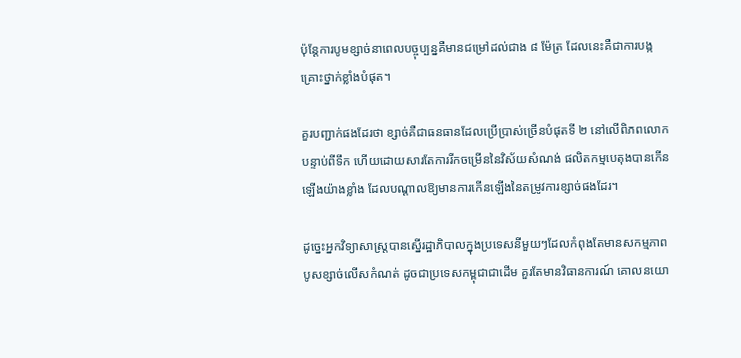ប៉ុន្តែការបូមខ្សាច់នាពេលបច្ចុប្បន្នគឺមានជម្រៅដល់ជាង ៨ ម៉ែត្រ ដែលនេះគឺជាការបង្កគ្រោះថ្នាក់ខ្លាំងបំផុត។

គួរបញ្ជាក់ផងដែរថា ខ្សាច់គឺជាធនធានដែលប្រើប្រាស់ច្រើនបំផុតទី ២ នៅលើពិភពលោក បន្ទាប់ពីទឹក ហើយដោយសារតែការរីកចម្រើននៃវិស័យសំណង់ ផលិតកម្មបេតុងបានកើនឡើងយ៉ាងខ្លាំង ដែលបណ្តាលឱ្យមានការកើនឡើងនៃតម្រូវការខ្សាច់ផងដែរ។

ដូច្នេះអ្នកវិទ្យាសាស្ត្របានស្នើរដ្ឋាភិបាលក្នុងប្រទេសនីមួយៗដែលកំពុងតែមានសកម្មភាពបូសខ្សាច់លើសកំណត់ ដូចជាប្រទេសកម្ពុជាជាដើម គួរតែមានវិធានការណ៍ គោលនយោ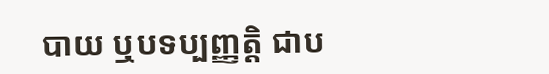បាយ ឬបទប្បញ្ញត្តិ ជាប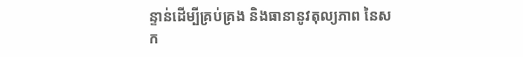ន្ទាន់ដើម្បីគ្រប់គ្រង និងធានានូវតុល្យភាព នៃសក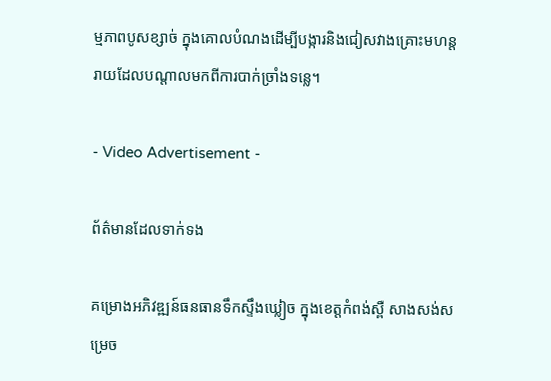ម្មភាពបូសខ្សាច់ ក្នុងគោលបំណងដើម្បីបង្ការនិងជៀសវាងគ្រោះមហន្តរាយដែលបណ្តាលមកពីការបាក់ច្រាំងទន្លេ។

- Video Advertisement -

ព័ត៌មានដែលទាក់ទង

គម្រោងអភិវឌ្ឍន៍ធនធានទឹកស្ទឹងឃ្លៀច ក្នុងខេត្តកំពង់ស្ពឺ សាងសង់សម្រេច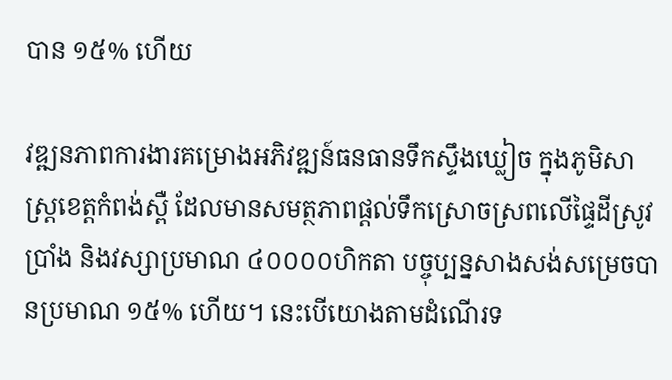បាន ១៥% ហើយ

វឌ្ឍនភាពការងារគម្រោងអភិវឌ្ឍន៍ធនធានទឹកស្ទឹងឃ្លៀច ក្នុងភូមិសាស្ត្រខេត្តកំពង់ស្ពឺ ដែលមានសមត្ថភាពផ្តល់ទឹកស្រោចស្រពលើផ្ទៃដីស្រូវប្រាំង និងវស្សាប្រមាណ ៤០០០០ហិកតា បច្ចុប្បន្នសាងសង់សម្រេចបានប្រមាណ ១៥% ហើយ។ នេះបើយោងតាមដំណើរទ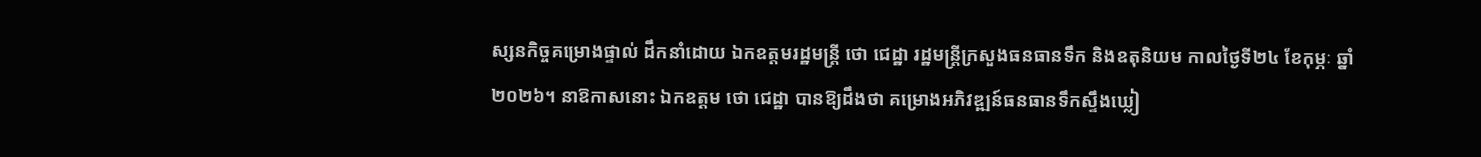ស្សនកិច្ចគម្រោងផ្ទាល់ ដឹកនាំដោយ ឯកឧត្តមរដ្ឋមន្ត្រី ថោ ជេដ្ឋា រដ្ឋមន្ត្រីក្រសួងធនធានទឹក និងឧតុនិយម កាលថ្ងៃទី២៤ ខែកុម្ភៈ ឆ្នាំ២០២៦។ នាឱកាសនោះ ឯកឧត្តម ថោ ជេដ្ឋា បានឱ្យដឹងថា គម្រោងអភិវឌ្ឍន៍ធនធានទឹកស្ទឹងឃ្លៀ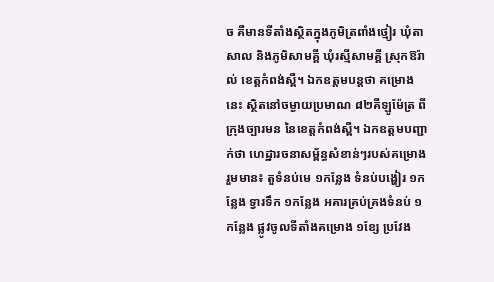ច គឺមានទីតាំងស្ថិតក្នុងភូមិត្រពាំងថ្មៀរ ឃុំតាសាល និងភូមិសាមគ្គី ឃុំរស្មីសាមគ្គី ស្រុកឱរ៉ាល់ ខេត្តកំពង់ស្ពឺ។ ឯកឧត្តមបន្តថា គម្រោងនេះ ស្ថិតនៅចម្ងាយប្រមាណ ៨២គីឡូម៉ែត្រ ពីក្រុងច្បារមន នៃខេត្តកំពង់ស្ពឺ។ ឯកឧត្តមបញ្ជាក់ថា ហេដ្ឋារចនាសម្ព័ន្ធសំខាន់ៗរបស់គម្រោង រួមមាន៖ តួទំនប់មេ ១កន្លែង ទំនប់បង្ហៀរ ១កន្លែង ទ្វារទឹក ១កន្លែង អគារគ្រប់គ្រងទំនប់ ១កន្លែង ផ្លូវចូលទីតាំងគម្រោង ១ខ្សែ ប្រវែង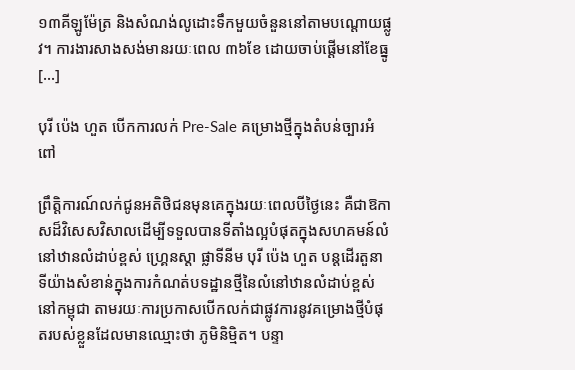១៣គីឡូម៉ែត្រ និងសំណង់លូដោះទឹកមួយចំនួននៅតាមបណ្តោយផ្លូវ។ ការងារសាងសង់មានរយៈពេល ៣៦ខែ ដោយចាប់ផ្តើមនៅខែធ្នូ […]

បុរី ប៉េង ហួត បើកការលក់ Pre-Sale គម្រោងថ្មីក្នុងតំបន់ច្បារអំពៅ

ព្រឹត្តិការណ៍លក់ជូនអតិថិជនមុនគេក្នុងរយៈពេលបីថ្ងៃនេះ គឺជាឱកាសដ៏វិសេសវិសាលដើម្បីទទួលបានទីតាំងល្អបំផុតក្នុងសហគមន៍លំនៅឋានលំដាប់ខ្ពស់ ហ្គ្រេនស្ដា ផ្លាទីនីម បុរី ប៉េង ហួត បន្តដើរតួនាទីយ៉ាងសំខាន់ក្នុងការកំណត់បទដ្ឋានថ្មីនៃលំនៅឋានលំដាប់ខ្ពស់នៅកម្ពុជា តាមរយៈការប្រកាសបើកលក់ជាផ្លូវការនូវគម្រោងថ្មីបំផុតរបស់ខ្លួនដែលមានឈ្មោះថា ភូមិនិម្មិត។ បន្ទា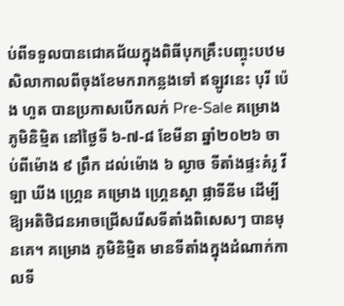ប់ពីទទួលបានជោគជ័យក្នុងពិធីបុកគ្រឹះបញ្ចុះបឋមសិលាកាលពីចុងខែមករាកន្លងទៅ ឥឡូវនេះ បុរី ប៉េង ហួត បានប្រកាសបើកលក់ Pre-Sale គម្រោង ភូមិនិម្មិត នៅថ្ងៃទី ៦-៧-៨ ខែមីនា ឆ្នាំ២០២៦ ចាប់ពីម៉ោង ៩ ព្រឹក ដល់ម៉ោង ៦ ល្ងាច ទីតាំងផ្ទះគំរូ វីឡា ឃីង ហ្គ្រេន គម្រោង ហ្គ្រេនស្ដា ផ្លាទីនីម ដើម្បីឱ្យអតិថិជនអាចជ្រើសរើសទីតាំងពិសេសៗ បានមុនគេ។ គម្រោង ភូមិនិម្មិត មានទីតាំងក្នុងដំណាក់កាលទី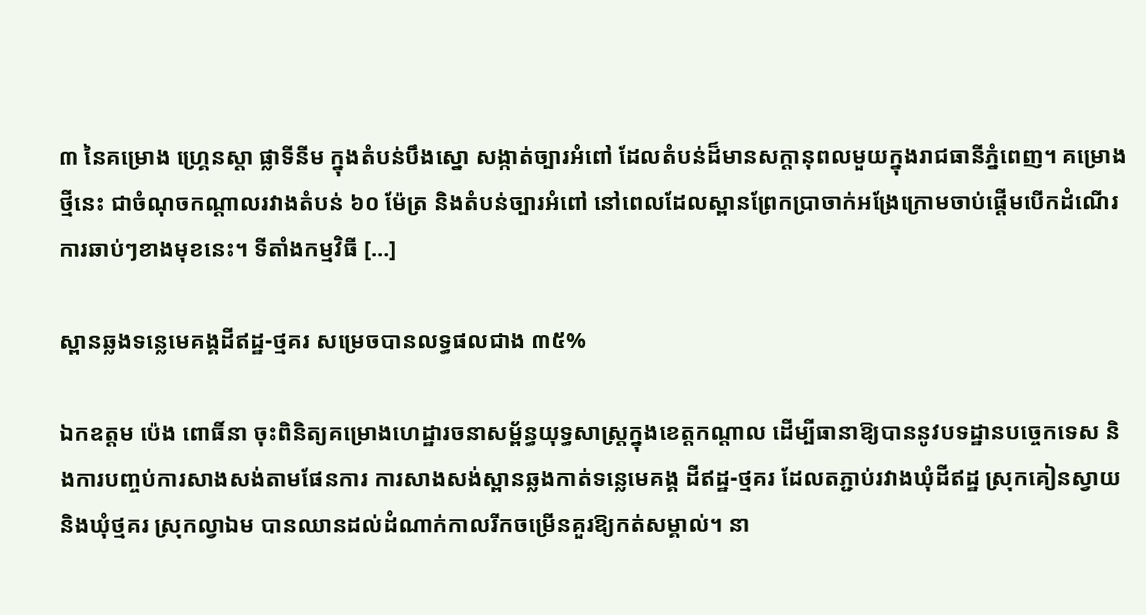៣ នៃគម្រោង ហ្គ្រេនស្ដា ផ្លាទីនីម ក្នុងតំបន់បឹងស្នោ សង្កាត់ច្បារអំពៅ ដែលតំបន់ដ៏មានសក្ដានុពលមួយក្នុងរាជធានីភ្នំពេញ។ គម្រោងថ្មីនេះ ជាចំណុចកណ្ដាលរវាងតំបន់ ៦០ ម៉ែត្រ និងតំបន់ច្បារអំពៅ នៅពេលដែលស្ពានព្រែកប្រាចាក់អង្រែក្រោមចាប់ផ្ដើមបើកដំណើរការឆាប់ៗខាងមុខនេះ។ ទីតាំងកម្មវិធី […]

ស្ពានឆ្លងទន្លេមេគង្គដីឥដ្ឋ-ថ្មគរ សម្រេចបានលទ្ធផលជាង ៣៥%

ឯកឧត្តម ប៉េង ពោធិ៍នា ចុះពិនិត្យគម្រោងហេដ្ឋារចនាសម្ព័ន្ធយុទ្ធសាស្ត្រក្នុងខេត្តកណ្តាល ដើម្បីធានាឱ្យបាននូវបទដ្ឋានបច្ចេកទេស និងការបញ្ចប់ការសាងសង់តាមផែនការ ការសាងសង់ស្ពានឆ្លងកាត់ទន្លេមេគង្គ ដីឥដ្ឋ-ថ្មគរ ដែលតភ្ជាប់រវាងឃុំដីឥដ្ឋ ស្រុកគៀនស្វាយ និងឃុំថ្មគរ ស្រុកល្វាឯម បានឈានដល់ដំណាក់កាលរីកចម្រើនគួរឱ្យកត់សម្គាល់។ នា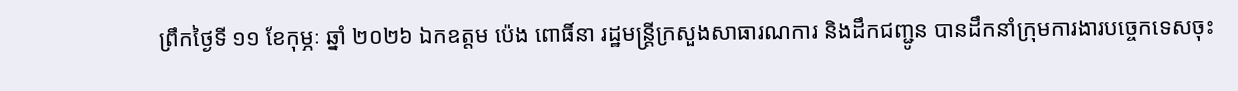ព្រឹកថ្ងៃទី ១១ ខែកុម្ភៈ ឆ្នាំ ២០២៦ ឯកឧត្តម ប៉េង ពោធិ៍នា រដ្ឋមន្ត្រីក្រសួងសាធារណការ និងដឹកជញ្ជូន បានដឹកនាំក្រុមការងារបច្ចេកទេសចុះ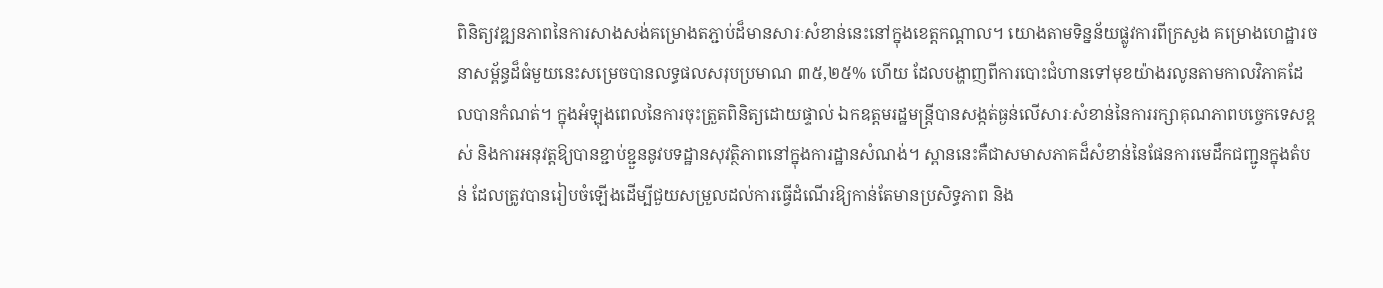ពិនិត្យវឌ្ឍនភាពនៃការសាងសង់គម្រោងតភ្ជាប់ដ៏មានសារៈសំខាន់នេះនៅក្នុងខេត្តកណ្តាល។ យោងតាមទិន្នន័យផ្លូវការពីក្រសួង គម្រោងហេដ្ឋារចនាសម្ព័ន្ធដ៏ធំមួយនេះសម្រេចបានលទ្ធផលសរុបប្រមាណ ៣៥,២៥% ហើយ ដែលបង្ហាញពីការបោះជំហានទៅមុខយ៉ាងរលូនតាមកាលវិភាគដែលបានកំណត់។ ក្នុងអំឡុងពេលនៃការចុះត្រួតពិនិត្យដោយផ្ទាល់ ឯកឧត្តមរដ្ឋមន្ត្រីបានសង្កត់ធ្ងន់លើសារៈសំខាន់នៃការរក្សាគុណភាពបច្ចេកទេសខ្ពស់ និងការអនុវត្តឱ្យបានខ្ជាប់ខ្ជួននូវបទដ្ឋានសុវត្ថិភាពនៅក្នុងការដ្ឋានសំណង់។ ស្ពាននេះគឺជាសមាសភាគដ៏សំខាន់នៃផែនការមេដឹកជញ្ជូនក្នុងតំបន់ ដែលត្រូវបានរៀបចំឡើងដើម្បីជួយសម្រួលដល់ការធ្វើដំណើរឱ្យកាន់តែមានប្រសិទ្ធភាព និង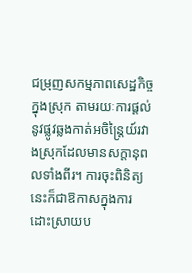ជម្រុញសកម្មភាពសេដ្ឋកិច្ចក្នុងស្រុក តាមរយៈការផ្ដល់នូវផ្លូវឆ្លងកាត់អចិន្ត្រៃយ៍រវាងស្រុកដែលមានសក្តានុពលទាំងពីរ។ ការចុះពិនិត្យនេះក៏ជាឱកាសក្នុងការដោះស្រាយប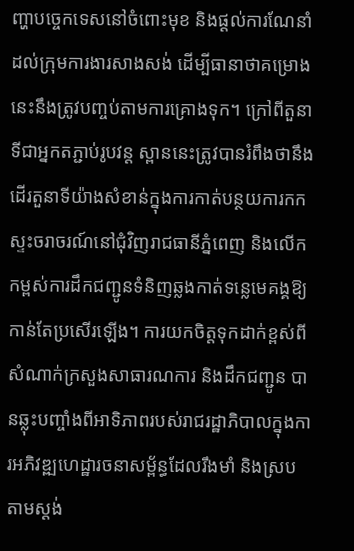ញ្ហាបច្ចេកទេសនៅចំពោះមុខ និងផ្ដល់ការណែនាំដល់ក្រុមការងារសាងសង់ ដើម្បីធានាថាគម្រោងនេះនឹងត្រូវបញ្ចប់តាមការគ្រោងទុក។ ក្រៅពីតួនាទីជាអ្នកតភ្ជាប់រូបវន្ត ស្ពាននេះត្រូវបានរំពឹងថានឹងដើរតួនាទីយ៉ាងសំខាន់ក្នុងការកាត់បន្ថយការកកស្ទះចរាចរណ៍នៅជុំវិញរាជធានីភ្នំពេញ និងលើកកម្ពស់ការដឹកជញ្ជូនទំនិញឆ្លងកាត់ទន្លេមេគង្គឱ្យកាន់តែប្រសើរឡើង។ ការយកចិត្តទុកដាក់ខ្ពស់ពីសំណាក់ក្រសួងសាធារណការ និងដឹកជញ្ជូន បានឆ្លុះបញ្ចាំងពីអាទិភាពរបស់រាជរដ្ឋាភិបាលក្នុងការអភិវឌ្ឍហេដ្ឋារចនាសម្ព័ន្ធដែលរឹងមាំ និងស្របតាមស្ដង់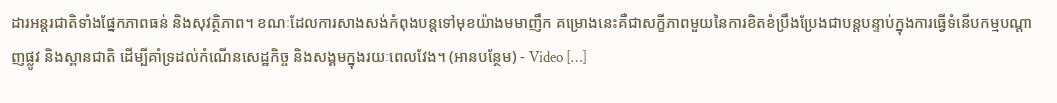ដារអន្តរជាតិទាំងផ្នែកភាពធន់ និងសុវត្ថិភាព។ ខណៈដែលការសាងសង់កំពុងបន្តទៅមុខយ៉ាងមមាញឹក គម្រោងនេះគឺជាសក្ខីភាពមួយនៃការខិតខំប្រឹងប្រែងជាបន្តបន្ទាប់ក្នុងការធ្វើទំនើបកម្មបណ្តាញផ្លូវ និងស្ពានជាតិ ដើម្បីគាំទ្រដល់កំណើនសេដ្ឋកិច្ច និងសង្គមក្នុងរយៈពេលវែង។ (អានបន្ថែម) - Video […]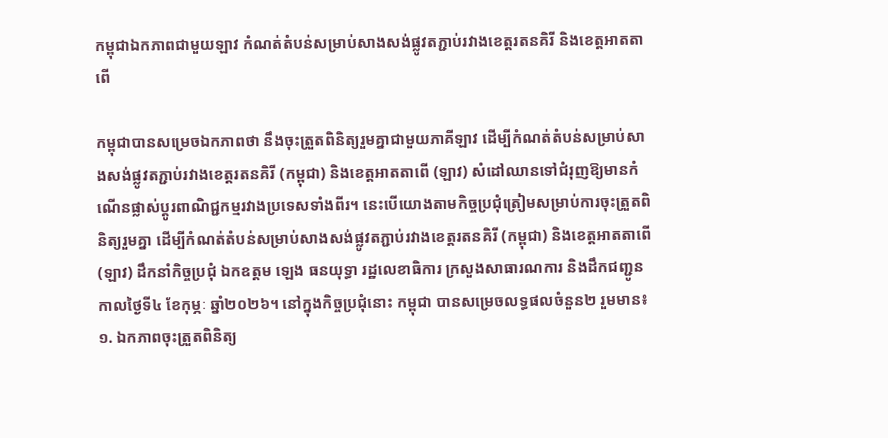កម្ពុជាឯកភាពជាមួយឡាវ កំណត់តំបន់សម្រាប់សាងសង់ផ្លូវតភ្ជាប់រវាងខេត្តរតនគិរី និងខេត្តអាតតាពើ

កម្ពុជាបានសម្រេចឯកភាពថា នឹងចុះត្រួតពិនិត្យរួមគ្នាជាមួយភាគីឡាវ ដើម្បីកំណត់តំបន់សម្រាប់សាងសង់ផ្លូវតភ្ជាប់រវាងខេត្តរតនគិរី (កម្ពុជា) និងខេត្តអាតតាពើ (ឡាវ) សំដៅឈានទៅជំរុញឱ្យមានកំណើនផ្លាស់ប្ដូរពាណិជ្ជកម្មរវាងប្រទេសទាំងពីរ។ នេះបើយោងតាមកិច្ចប្រជុំត្រៀមសម្រាប់ការចុះត្រួតពិនិត្យរួមគ្នា ដើម្បីកំណត់តំបន់សម្រាប់សាងសង់ផ្លូវតភ្ជាប់រវាងខេត្តរតនគិរី (កម្ពុជា) និងខេត្តអាតតាពើ(ឡាវ) ដឹកនាំកិច្ចប្រជុំ ឯកឧត្តម ឡេង ធនយុទ្ធា រដ្ឋលេខាធិការ ក្រសួងសាធារណការ និងដឹកជញ្ជូន កាលថ្ងៃទី៤ ខែកុម្ភៈ ឆ្នាំ២០២៦។ នៅក្នុងកិច្ចប្រជុំនោះ កម្ពុជា បានសម្រេចលទ្ធផលចំនួន២ រួមមាន៖ ១. ឯកភាពចុះត្រួតពិនិត្យ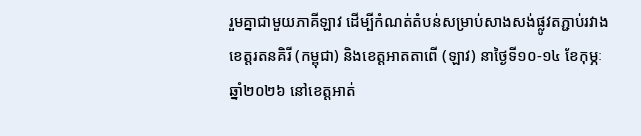រួមគ្នាជាមួយភាគីឡាវ ដើម្បីកំណត់តំបន់សម្រាប់សាងសង់ផ្លូវតភ្ជាប់រវាងខេត្តរតនគិរី (កម្ពុជា) និងខេត្តអាតតាពើ (ឡាវ) នាថ្ងៃទី១០-១៤ ខែកុម្ភៈ ឆ្នាំ២០២៦ នៅខេត្តអាត់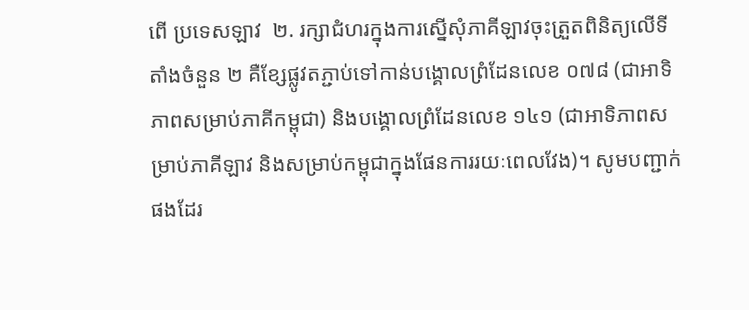ពើ ប្រទេសឡាវ  ២. រក្សាជំហរក្នុងការស្នើសុំភាគីឡាវចុះត្រួតពិនិត្យលើទីតាំងចំនួន ២ គឺខ្សែផ្លូវតភ្ជាប់ទៅកាន់បង្គោលព្រំដែនលេខ ០៧៨ (ជាអាទិភាពសម្រាប់ភាគីកម្ពុជា) និងបង្គោលព្រំដែនលេខ ១៤១ (ជាអាទិភាពសម្រាប់ភាគីឡាវ និងសម្រាប់កម្ពុជាក្នុងផែនការរយៈពេលវែង)។ សូមបញ្ជាក់ផងដែរ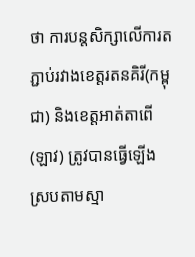ថា ការបន្តសិក្សាលើការតភ្ជាប់រវាងខេត្តរតនគិរី(កម្ពុជា) និងខេត្តអាត់តាពើ(ឡាវ) ត្រូវបានធ្វើឡើងស្របតាមស្មា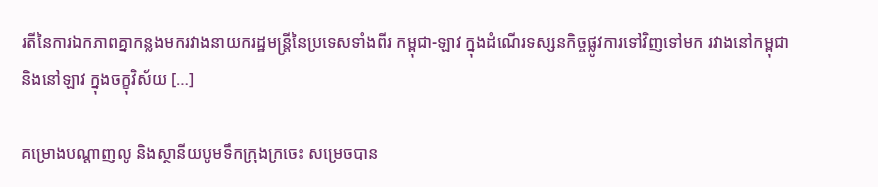រតីនៃការឯកភាពគ្នាកន្លងមករវាងនាយករដ្ឋមន្ត្រីនៃប្រទេសទាំងពីរ កម្ពុជា-ឡាវ ក្នុងដំណើរទស្សនកិច្ចផ្លូវការទៅវិញទៅមក រវាងនៅកម្ពុជា និងនៅឡាវ ក្នុងចក្ខុវិស័យ […]

គម្រោងបណ្តាញលូ និងស្ថានីយបូមទឹកក្រុងក្រចេះ សម្រេចបាន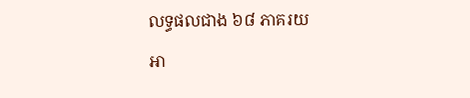លទ្ធផលជាង ៦៨ ភាគរយ

អា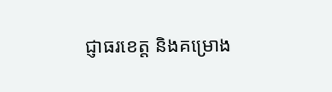ជ្ញាធរខេត្ត និងគម្រោង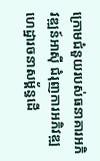ក្រោមជំនួយរបស់ធនាគារអភិវឌ្ឍន៍អាស៊ី ជំរុញការអភិវឌ្ឍហេដ្ឋារចនាសម្ព័ន្ធដើ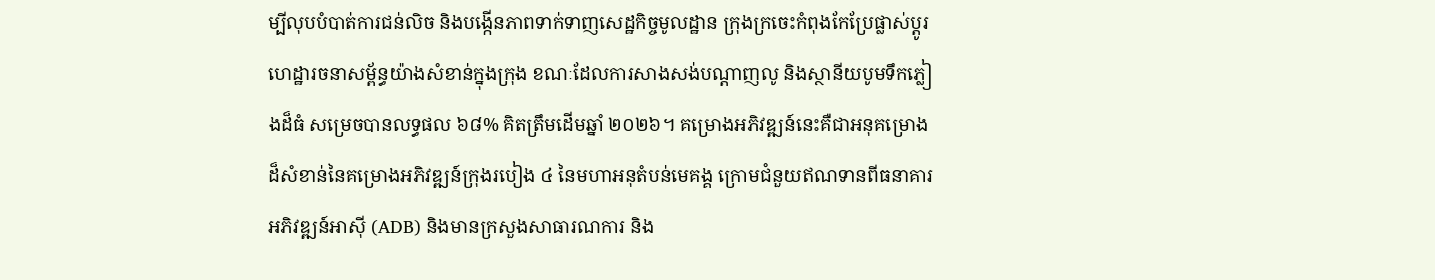ម្បីលុបបំបាត់ការជន់លិច និងបង្កើនភាពទាក់ទាញសេដ្ឋកិច្ចមូលដ្ឋាន ក្រុងក្រចេះកំពុងកែប្រែផ្លាស់ប្តូរហេដ្ឋារចនាសម្ព័ន្ធយ៉ាងសំខាន់ក្នុងក្រុង ខណៈដែលការសាងសង់បណ្តាញលូ និងស្ថានីយបូមទឹកភ្លៀងដ៏ធំ សម្រេចបានលទ្ធផល ៦៨% គិតត្រឹមដើមឆ្នាំ ២០២៦។ គម្រោងអភិវឌ្ឍន៍នេះគឺជាអនុគម្រោងដ៏សំខាន់នៃគម្រោងអភិវឌ្ឍន៍ក្រុងរបៀង ៤ នៃមហាអនុតំបន់មេគង្គ ក្រោមជំនួយឥណទានពីធនាគារអភិវឌ្ឍន៍អាស៊ី (ADB) និងមានក្រសួងសាធារណការ និង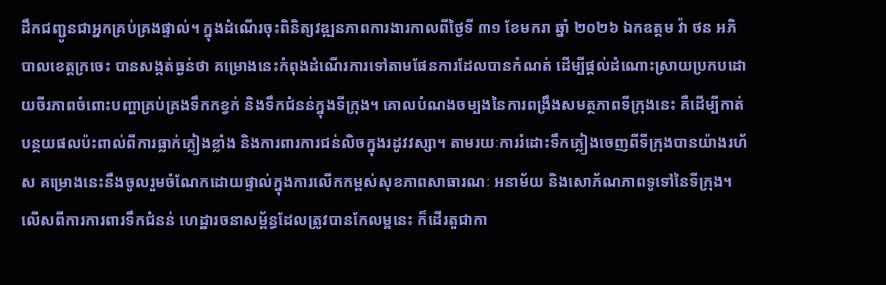ដឹកជញ្ជូនជាអ្នកគ្រប់គ្រងផ្ទាល់។ ក្នុងដំណើរចុះពិនិត្យវឌ្ឍនភាពការងារកាលពីថ្ងៃទី ៣១ ខែមករា ឆ្នាំ ២០២៦ ឯកឧត្តម វ៉ា ថន អភិបាលខេត្តក្រចេះ បានសង្កត់ធ្ងន់ថា គម្រោងនេះកំពុងដំណើរការទៅតាមផែនការដែលបានកំណត់ ដើម្បីផ្ដល់ដំណោះស្រាយប្រកបដោយចីរភាពចំពោះបញ្ហាគ្រប់គ្រងទឹកកខ្វក់ និងទឹកជំនន់ក្នុងទីក្រុង។ គោលបំណងចម្បងនៃការពង្រឹងសមត្ថភាពទីក្រុងនេះ គឺដើម្បីកាត់បន្ថយផលប៉ះពាល់ពីការធ្លាក់ភ្លៀងខ្លាំង និងការពារការជន់លិចក្នុងរដូវវស្សា។ តាមរយៈការរំដោះទឹកភ្លៀងចេញពីទីក្រុងបានយ៉ាងរហ័ស គម្រោងនេះនឹងចូលរួមចំណែកដោយផ្ទាល់ក្នុងការលើកកម្ពស់សុខភាពសាធារណៈ អនាម័យ និងសោភ័ណភាពទូទៅនៃទីក្រុង។ លើសពីការការពារទឹកជំនន់ ហេដ្ឋារចនាសម្ព័ន្ធដែលត្រូវបានកែលម្អនេះ ក៏ដើរតួជាកា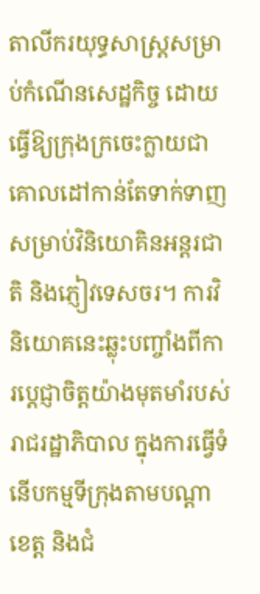តាលីករយុទ្ធសាស្ត្រសម្រាប់កំណើនសេដ្ឋកិច្ច ដោយធ្វើឱ្យក្រុងក្រចេះក្លាយជាគោលដៅកាន់តែទាក់ទាញសម្រាប់វិនិយោគិនអន្តរជាតិ និងភ្ញៀវទេសចរ។ ការវិនិយោគនេះឆ្លុះបញ្ចាំងពីការប្តេជ្ញាចិត្តយ៉ាងមុតមាំរបស់រាជរដ្ឋាភិបាល ក្នុងការធ្វើទំនើបកម្មទីក្រុងតាមបណ្តាខេត្ត និងជំ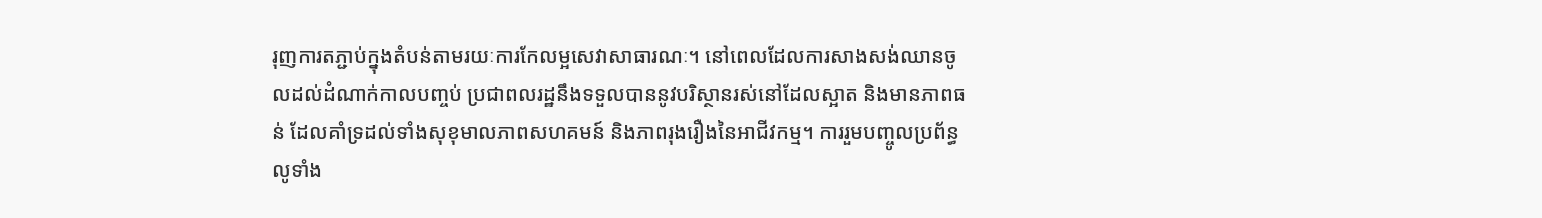រុញការតភ្ជាប់ក្នុងតំបន់តាមរយៈការកែលម្អសេវាសាធារណៈ។ នៅពេលដែលការសាងសង់ឈានចូលដល់ដំណាក់កាលបញ្ចប់ ប្រជាពលរដ្ឋនឹងទទួលបាននូវបរិស្ថានរស់នៅដែលស្អាត និងមានភាពធន់ ដែលគាំទ្រដល់ទាំងសុខុមាលភាពសហគមន៍ និងភាពរុងរឿងនៃអាជីវកម្ម។ ការរួមបញ្ចូលប្រព័ន្ធលូទាំង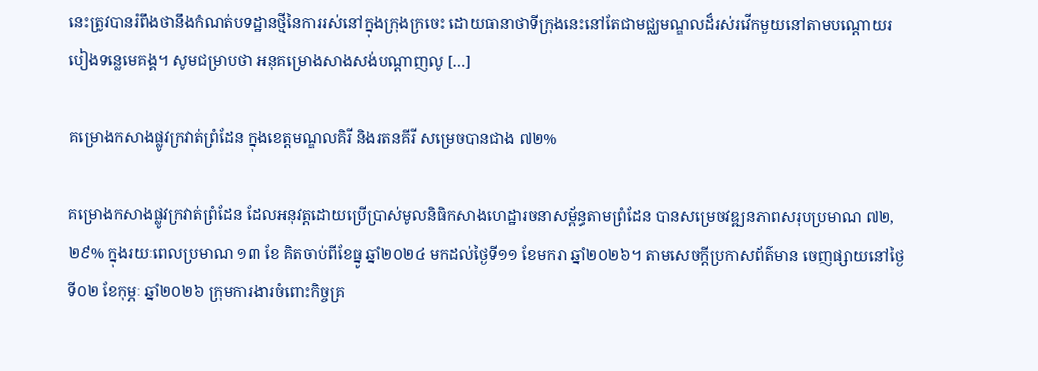នេះត្រូវបានរំពឹងថានឹងកំណត់បទដ្ឋានថ្មីនៃការរស់នៅក្នុងក្រុងក្រចេះ ដោយធានាថាទីក្រុងនេះនៅតែជាមជ្ឈមណ្ឌលដ៏រស់រវើកមួយនៅតាមបណ្តោយរបៀងទន្លេមេគង្គ។ សូមជម្រាបថា អនុគម្រោងសាងសង់បណ្តាញលូ […]

គម្រោងកសាងផ្លូវក្រវាត់ព្រំដែន ក្នុងខេត្តមណ្ឌលគិរី និងរតនគីរី សម្រេចបានជាង ៧២%

គម្រោងកសាងផ្លូវក្រវាត់ព្រំដែន ដែលអនុវត្តដោយប្រើប្រាស់មូលនិធិកសាងហេដ្ឋារចនាសម្ព័ន្ធតាមព្រំដែន បានសម្រេចវឌ្ឍនភាពសរុបប្រមាណ ៧២,២៩% ក្នុងរយៈពេលប្រមាណ ១៣ ខែ គិតចាប់ពីខែធ្នូ ឆ្នាំ២០២៤ មកដល់ថ្ងៃទី១១ ខែមករា ឆ្នាំ២០២៦។ តាមសេចក្តីប្រកាសព័ត៌មាន ចេញផ្សាយនៅថ្ងៃទី០២ ខែកុម្ភៈ ឆ្នាំ២០២៦ ក្រុមការងារចំពោះកិច្ចគ្រ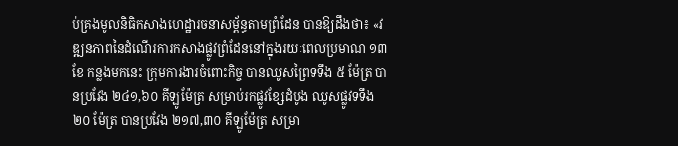ប់គ្រងមូលនិធិកសាងហេដ្ឋារចនាសម្ព័ន្ធតាមព្រំដែន បានឱ្យដឹងថា៖ «វឌ្ឍនភាពនៃដំណើរការកសាងផ្លូវព្រំដែននៅក្នុងរយៈពេលប្រមាណ ១៣ខែ កន្លងមកនេះ ក្រុមការងារចំពោះកិច្ច បានឈូសព្រៃទទឹង ៥ ម៉ែត្រ បានប្រវែង ២៤១,៦០ គីឡូម៉ែត្រ សម្រាប់រកផ្លូវខ្សែដំបូង ឈូសផ្លូវទទឹង ២០ ម៉ែត្រ បានប្រវែង ២១៧,៣០ គីឡូម៉ែត្រ សម្រា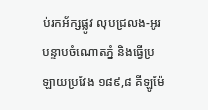ប់រកអ័ក្សផ្លូវ លុបជ្រលង-អូរ បន្ទាបចំណោតភ្នំ និងធ្វើប្រឡាយប្រវែង ១៨៩,៨ គីឡូម៉ែ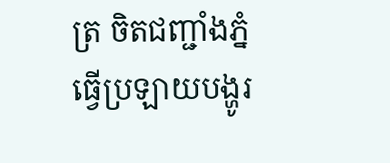ត្រ ចិតជញ្ជាំងភ្នំ ធ្វើប្រឡាយបង្ហូរ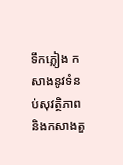ទឹកភ្លៀង កសាងនូវទំនប់សុវត្ថិភាព និងកសាងតួ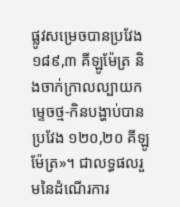ផ្លូវសម្រេចបានប្រវែង ១៨៩,៣ គីឡូម៉ែត្រ និងចាក់ក្រាលល្បាយកម្ទេចថ្ម-កិនបង្ហាប់បាន ប្រវែង ១២០,២០ គីឡូម៉ែត្រ»។ ជាលទ្ធផលរួមនៃដំណើរការ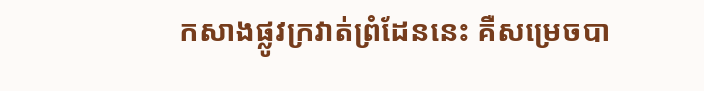កសាងផ្លូវក្រវាត់ព្រំដែននេះ គឺសម្រេចបា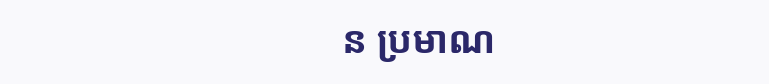ន ប្រមាណ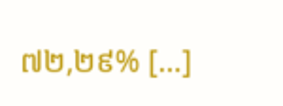៧២,២៩% […]